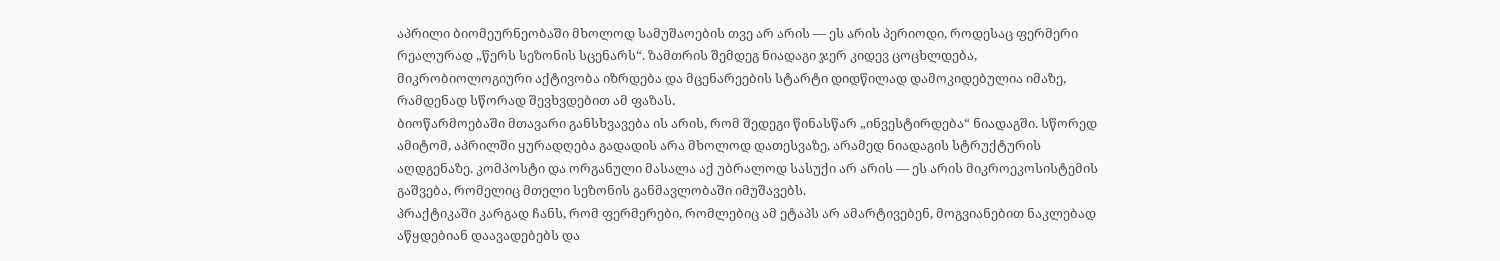აპრილი ბიომეურნეობაში მხოლოდ სამუშაოების თვე არ არის — ეს არის პერიოდი, როდესაც ფერმერი რეალურად „წერს სეზონის სცენარს“. ზამთრის შემდეგ ნიადაგი ჯერ კიდევ ცოცხლდება, მიკრობიოლოგიური აქტივობა იზრდება და მცენარეების სტარტი დიდწილად დამოკიდებულია იმაზე, რამდენად სწორად შევხვდებით ამ ფაზას.
ბიოწარმოებაში მთავარი განსხვავება ის არის, რომ შედეგი წინასწარ „ინვესტირდება“ ნიადაგში. სწორედ ამიტომ, აპრილში ყურადღება გადადის არა მხოლოდ დათესვაზე, არამედ ნიადაგის სტრუქტურის აღდგენაზე. კომპოსტი და ორგანული მასალა აქ უბრალოდ სასუქი არ არის — ეს არის მიკროეკოსისტემის გაშვება, რომელიც მთელი სეზონის განმავლობაში იმუშავებს.
პრაქტიკაში კარგად ჩანს, რომ ფერმერები, რომლებიც ამ ეტაპს არ ამარტივებენ, მოგვიანებით ნაკლებად აწყდებიან დაავადებებს და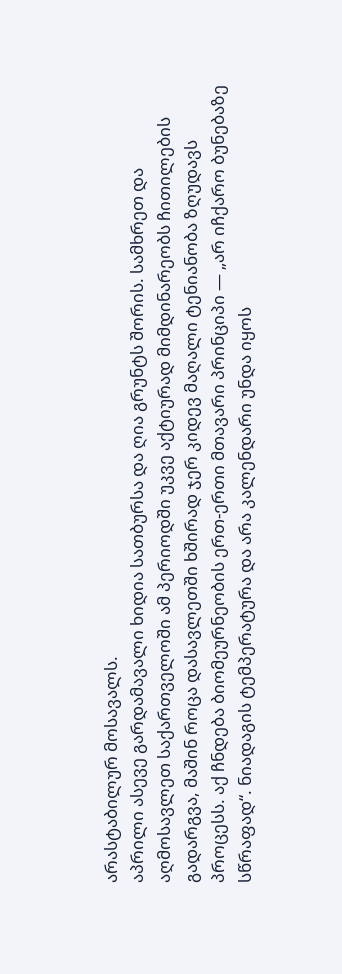არასტაბილურ მოსავალს.
აპრილი ასევე გარდამავალი ხიდია სათბურსა და ღია გრუნტს შორის. სამხრეთ და აღმოსავლეთ საქართველოში ამ პერიოდში უკვე აქტიურად მიმდინარეობს ჩითილების გადარგვა, მაშინ როცა დასავლეთში ხშირად ჯერ კიდევ მაღალი ტენიანობა ზღუდავს პროცესს. აქ ჩნდება ბიომეურნეობის ერთ-ერთი მთავარი პრინციპი — „არ იჩქარო ბუნებაზე სწრაფად“. ნიადაგის ტემპერატურა და არა კალენდარი უნდა იყოს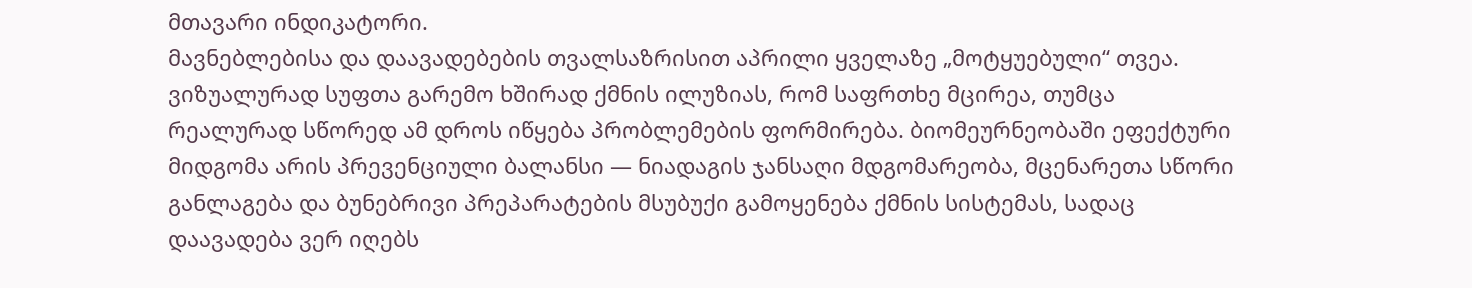მთავარი ინდიკატორი.
მავნებლებისა და დაავადებების თვალსაზრისით აპრილი ყველაზე „მოტყუებული“ თვეა. ვიზუალურად სუფთა გარემო ხშირად ქმნის ილუზიას, რომ საფრთხე მცირეა, თუმცა რეალურად სწორედ ამ დროს იწყება პრობლემების ფორმირება. ბიომეურნეობაში ეფექტური მიდგომა არის პრევენციული ბალანსი — ნიადაგის ჯანსაღი მდგომარეობა, მცენარეთა სწორი განლაგება და ბუნებრივი პრეპარატების მსუბუქი გამოყენება ქმნის სისტემას, სადაც დაავადება ვერ იღებს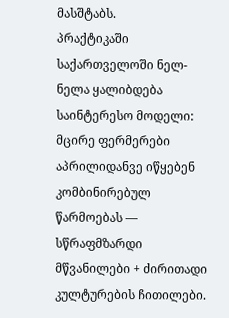მასშტაბს.
პრაქტიკაში საქართველოში ნელ-ნელა ყალიბდება საინტერესო მოდელი: მცირე ფერმერები აპრილიდანვე იწყებენ კომბინირებულ წარმოებას — სწრაფმზარდი მწვანილები + ძირითადი კულტურების ჩითილები.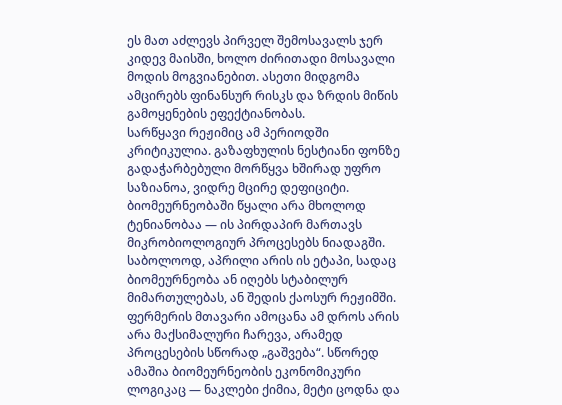ეს მათ აძლევს პირველ შემოსავალს ჯერ კიდევ მაისში, ხოლო ძირითადი მოსავალი მოდის მოგვიანებით. ასეთი მიდგომა ამცირებს ფინანსურ რისკს და ზრდის მიწის გამოყენების ეფექტიანობას.
სარწყავი რეჟიმიც ამ პერიოდში კრიტიკულია. გაზაფხულის ნესტიანი ფონზე გადაჭარბებული მორწყვა ხშირად უფრო საზიანოა, ვიდრე მცირე დეფიციტი. ბიომეურნეობაში წყალი არა მხოლოდ ტენიანობაა — ის პირდაპირ მართავს მიკრობიოლოგიურ პროცესებს ნიადაგში.
საბოლოოდ, აპრილი არის ის ეტაპი, სადაც ბიომეურნეობა ან იღებს სტაბილურ მიმართულებას, ან შედის ქაოსურ რეჟიმში. ფერმერის მთავარი ამოცანა ამ დროს არის არა მაქსიმალური ჩარევა, არამედ პროცესების სწორად „გაშვება“. სწორედ ამაშია ბიომეურნეობის ეკონომიკური ლოგიკაც — ნაკლები ქიმია, მეტი ცოდნა და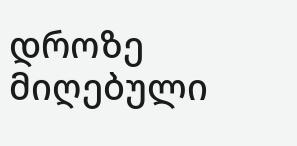დროზე მიღებული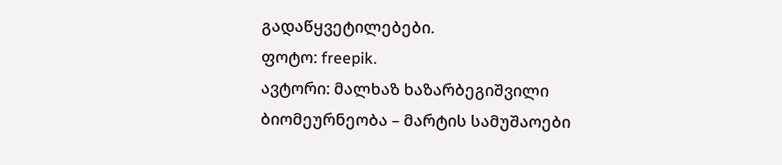გადაწყვეტილებები.
ფოტო: freepik.
ავტორი: მალხაზ ხაზარბეგიშვილი
ბიომეურნეობა – მარტის სამუშაოები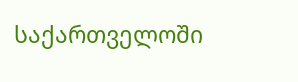საქართველოში